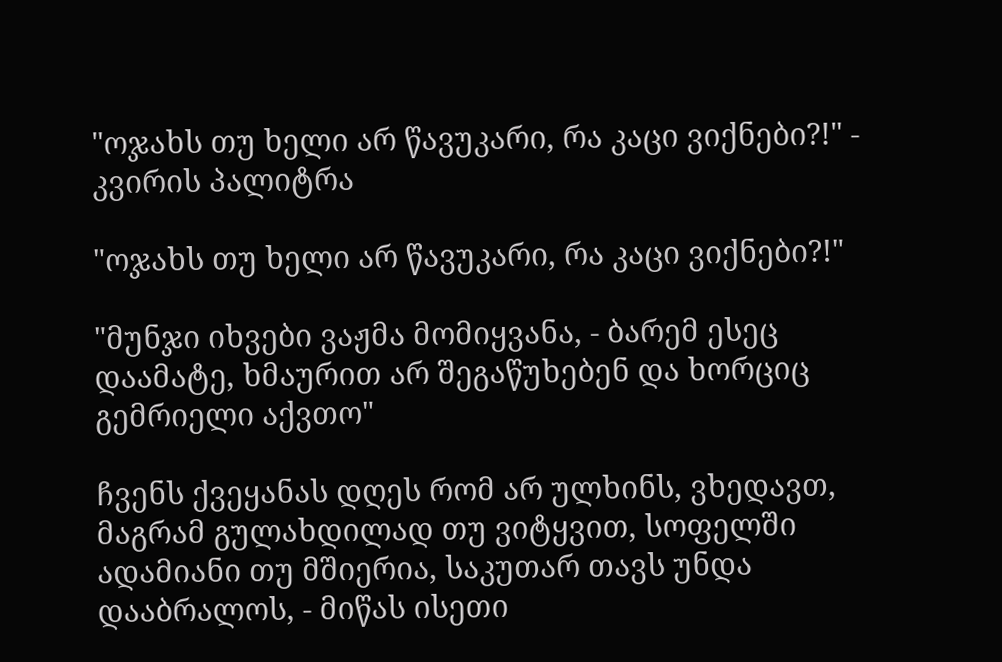"ოჯახს თუ ხელი არ წავუკარი, რა კაცი ვიქნები?!" - კვირის პალიტრა

"ოჯახს თუ ხელი არ წავუკარი, რა კაცი ვიქნები?!"

"მუნჯი იხვები ვაჟმა მომიყვანა, - ბარემ ესეც დაამატე, ხმაურით არ შეგაწუხებენ და ხორციც გემრიელი აქვთო"

ჩვენს ქვეყანას დღეს რომ არ ულხინს, ვხედავთ, მაგრამ გულახდილად თუ ვიტყვით, სოფელში ადამიანი თუ მშიერია, საკუთარ თავს უნდა დააბრალოს, - მიწას ისეთი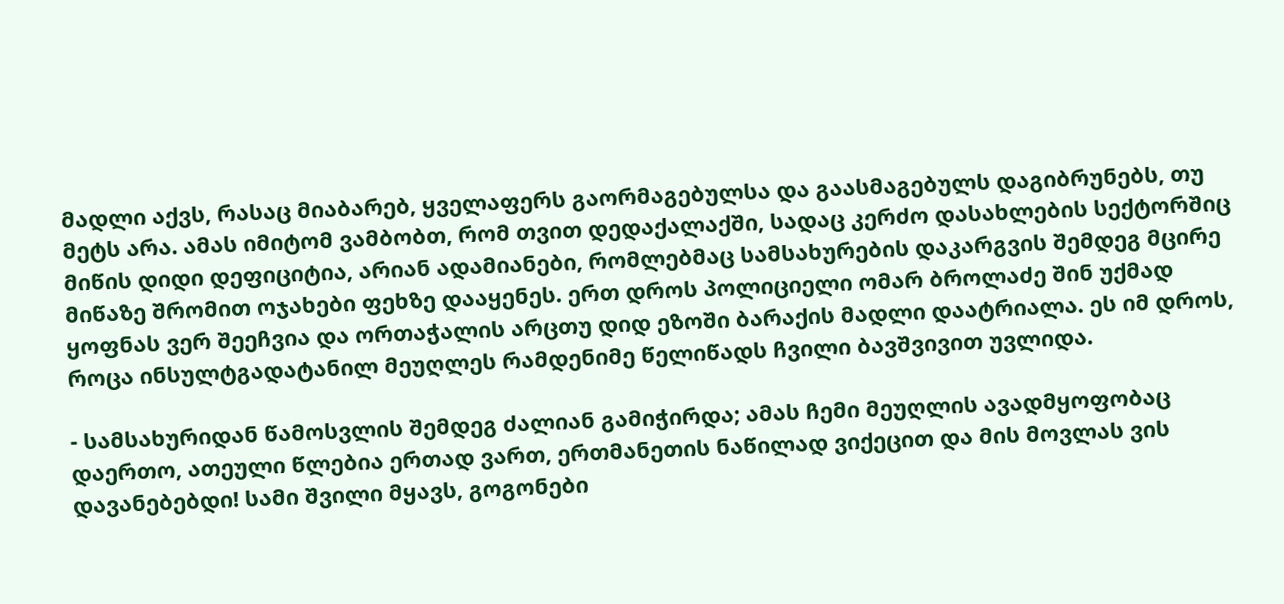მადლი აქვს, რასაც მიაბარებ, ყველაფერს გაორმაგებულსა და გაასმაგებულს დაგიბრუნებს, თუ მეტს არა. ამას იმიტომ ვამბობთ, რომ თვით დედაქალაქში, სადაც კერძო დასახლების სექტორშიც მიწის დიდი დეფიციტია, არიან ადამიანები, რომლებმაც სამსახურების დაკარგვის შემდეგ მცირე მიწაზე შრომით ოჯახები ფეხზე დააყენეს. ერთ დროს პოლიციელი ომარ ბროლაძე შინ უქმად ყოფნას ვერ შეეჩვია და ორთაჭალის არცთუ დიდ ეზოში ბარაქის მადლი დაატრიალა. ეს იმ დროს, როცა ინსულტგადატანილ მეუღლეს რამდენიმე წელიწადს ჩვილი ბავშვივით უვლიდა.

- სამსახურიდან წამოსვლის შემდეგ ძალიან გამიჭირდა; ამას ჩემი მეუღლის ავადმყოფობაც დაერთო, ათეული წლებია ერთად ვართ, ერთმანეთის ნაწილად ვიქეცით და მის მოვლას ვის დავანებებდი! სამი შვილი მყავს, გოგონები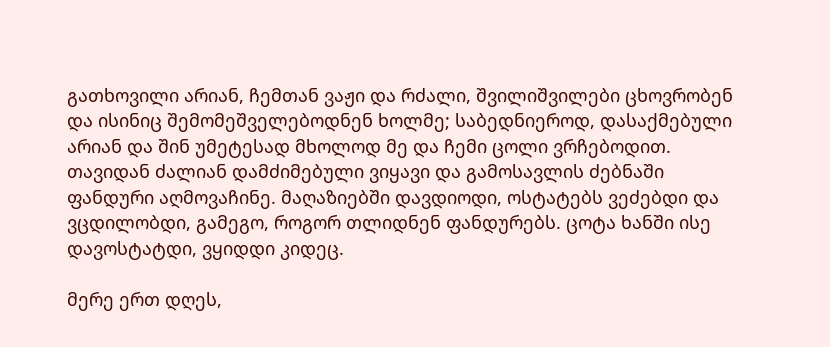გათხოვილი არიან, ჩემთან ვაჟი და რძალი, შვილიშვილები ცხოვრობენ და ისინიც შემომეშველებოდნენ ხოლმე; საბედნიეროდ, დასაქმებული არიან და შინ უმეტესად მხოლოდ მე და ჩემი ცოლი ვრჩებოდით. თავიდან ძალიან დამძიმებული ვიყავი და გამოსავლის ძებნაში ფანდური აღმოვაჩინე. მაღაზიებში დავდიოდი, ოსტატებს ვეძებდი და ვცდილობდი, გამეგო, როგორ თლიდნენ ფანდურებს. ცოტა ხანში ისე დავოსტატდი, ვყიდდი კიდეც.

მერე ერთ დღეს,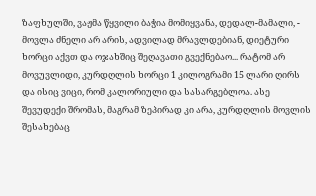ზაფხულში, ვაჟმა წყვილი ბაჭია მომიყვანა, დედალ-მამალი, - მოვლა ძნელი არ არის, ადვილად მრავლდებიან, დიეტური ხორცი აქვთ და ოჯახშიც შეღავათი გვექნებაო... რატომ არ მოვუვლიდი, კურდღლის ხორცი 1 კილოგრამი 15 ლარი ღირს და ისიც ვიცი, რომ კალორიული და სასარგებლოა. ასე შევუდექი შრომას, მაგრამ ზეპირად კი არა, კურდღლის მოვლის შესახებაც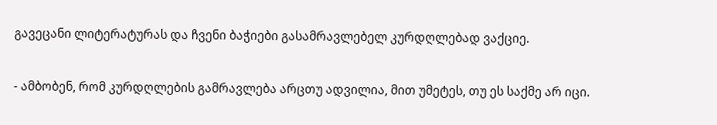გავეცანი ლიტერატურას და ჩვენი ბაჭიები გასამრავლებელ კურდღლებად ვაქციე.

- ამბობენ, რომ კურდღლების გამრავლება არცთუ ადვილია, მით უმეტეს, თუ ეს საქმე არ იცი.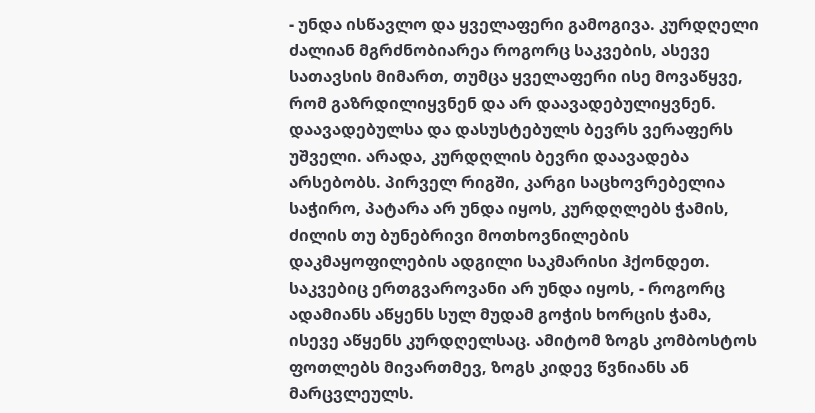- უნდა ისწავლო და ყველაფერი გამოგივა. კურდღელი ძალიან მგრძნობიარეა როგორც საკვების, ასევე სათავსის მიმართ, თუმცა ყველაფერი ისე მოვაწყვე, რომ გაზრდილიყვნენ და არ დაავადებულიყვნენ. დაავადებულსა და დასუსტებულს ბევრს ვერაფერს უშველი. არადა, კურდღლის ბევრი დაავადება არსებობს. პირველ რიგში, კარგი საცხოვრებელია საჭირო, პატარა არ უნდა იყოს, კურდღლებს ჭამის, ძილის თუ ბუნებრივი მოთხოვნილების დაკმაყოფილების ადგილი საკმარისი ჰქონდეთ. საკვებიც ერთგვაროვანი არ უნდა იყოს, - როგორც ადამიანს აწყენს სულ მუდამ გოჭის ხორცის ჭამა, ისევე აწყენს კურდღელსაც. ამიტომ ზოგს კომბოსტოს ფოთლებს მივართმევ, ზოგს კიდევ წვნიანს ან მარცვლეულს.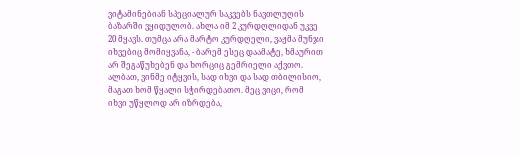ვიტამინებიან სპეციალურ საკვებს ნავთლუღის ბაზარში ვყიდულობ. ახლა იმ 2 კურდღლიდან უკვე 20 მყავს. თუმცა არა მარტო კურდღელი, ვაჟმა მუნჯი იხვებიც მომიყვანა, - ბარემ ესეც დაამატე, ხმაურით არ შეგაწუხებენ და ხორციც გემრიელი აქვთო. ალბათ, ვინმე იტყვის, სად იხვი და სად თბილისიო, მაგათ ხომ წყალი სჭირდებათო. მეც ვიცი, რომ იხვი უწყლოდ არ იზრდება,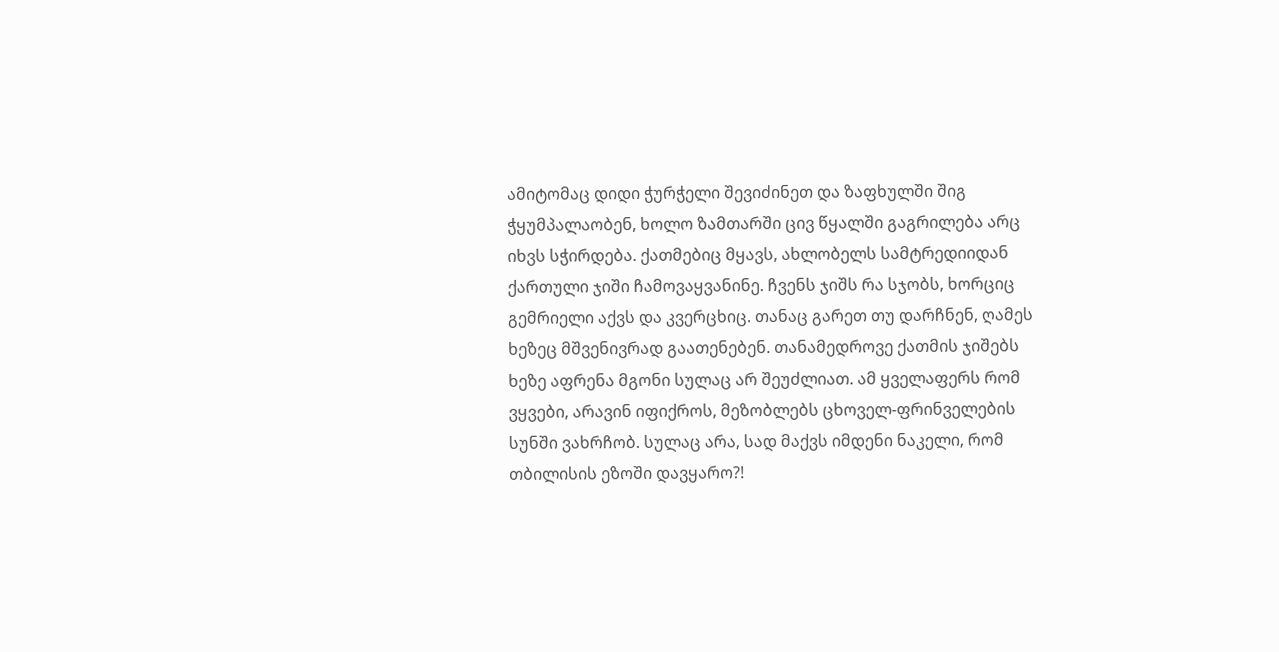ამიტომაც დიდი ჭურჭელი შევიძინეთ და ზაფხულში შიგ ჭყუმპალაობენ, ხოლო ზამთარში ცივ წყალში გაგრილება არც იხვს სჭირდება. ქათმებიც მყავს, ახლობელს სამტრედიიდან ქართული ჯიში ჩამოვაყვანინე. ჩვენს ჯიშს რა სჯობს, ხორციც გემრიელი აქვს და კვერცხიც. თანაც გარეთ თუ დარჩნენ, ღამეს ხეზეც მშვენივრად გაათენებენ. თანამედროვე ქათმის ჯიშებს ხეზე აფრენა მგონი სულაც არ შეუძლიათ. ამ ყველაფერს რომ ვყვები, არავინ იფიქროს, მეზობლებს ცხოველ-ფრინველების სუნში ვახრჩობ. სულაც არა, სად მაქვს იმდენი ნაკელი, რომ თბილისის ეზოში დავყარო?!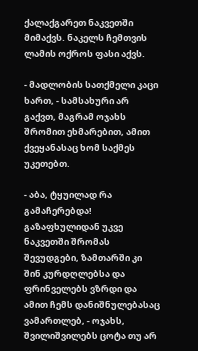ქალაქგარეთ ნაკვეთში მიმაქვს. ნაკელს ჩემთვის ლამის ოქროს ფასი აქვს.

- მადლობის სათქმელი კაცი ხართ, - სამსახური არ გაქვთ, მაგრამ ოჯახს შრომით ეხმარებით, ამით ქვეყანასაც ხომ საქმეს უკეთებთ.

- აბა, ტყუილად რა გამაჩერებდა! გაზაფხულიდან უკვე ნაკვეთში შრომას შევუდგები, ზამთარში კი შინ კურდღლებსა და ფრინველებს ვზრდი და ამით ჩემს დანიშნულებასაც ვამართლებ, - ოჯახს, შვილიშვილებს ცოტა თუ არ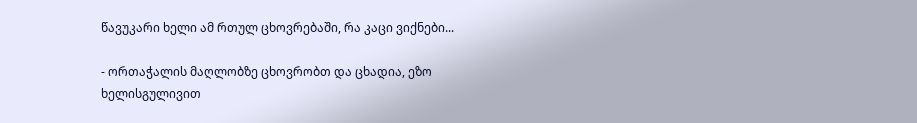წავუკარი ხელი ამ რთულ ცხოვრებაში, რა კაცი ვიქნები...

- ორთაჭალის მაღლობზე ცხოვრობთ და ცხადია, ეზო ხელისგულივით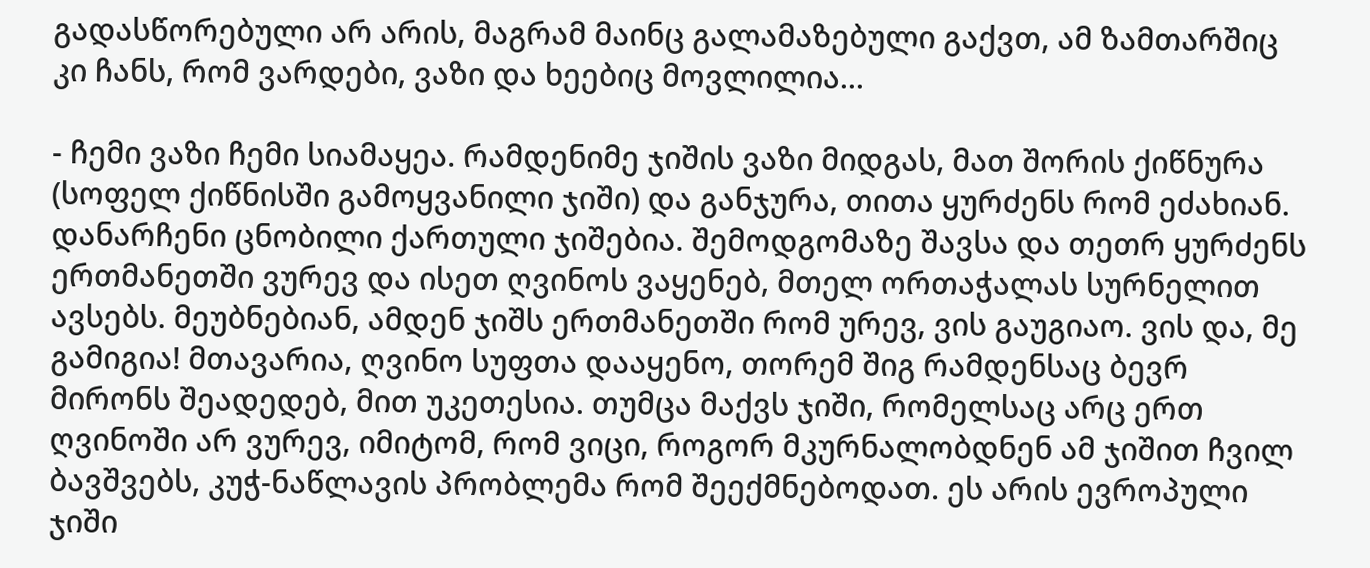გადასწორებული არ არის, მაგრამ მაინც გალამაზებული გაქვთ, ამ ზამთარშიც კი ჩანს, რომ ვარდები, ვაზი და ხეებიც მოვლილია...

- ჩემი ვაზი ჩემი სიამაყეა. რამდენიმე ჯიშის ვაზი მიდგას, მათ შორის ქიწნურა (სოფელ ქიწნისში გამოყვანილი ჯიში) და განჯურა, თითა ყურძენს რომ ეძახიან. დანარჩენი ცნობილი ქართული ჯიშებია. შემოდგომაზე შავსა და თეთრ ყურძენს ერთმანეთში ვურევ და ისეთ ღვინოს ვაყენებ, მთელ ორთაჭალას სურნელით ავსებს. მეუბნებიან, ამდენ ჯიშს ერთმანეთში რომ ურევ, ვის გაუგიაო. ვის და, მე გამიგია! მთავარია, ღვინო სუფთა დააყენო, თორემ შიგ რამდენსაც ბევრ მირონს შეადედებ, მით უკეთესია. თუმცა მაქვს ჯიში, რომელსაც არც ერთ ღვინოში არ ვურევ, იმიტომ, რომ ვიცი, როგორ მკურნალობდნენ ამ ჯიშით ჩვილ ბავშვებს, კუჭ-ნაწლავის პრობლემა რომ შეექმნებოდათ. ეს არის ევროპული ჯიში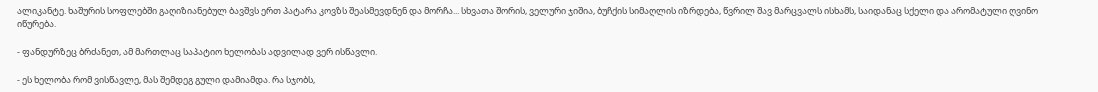ალიკანტე. ხაშურის სოფლებში გაღიზიანებულ ბავშვს ერთ პატარა კოვზს შეასმევდნენ და მორჩა... სხვათა შორის, ველური ჯიშია, ბუჩქის სიმაღლის იზრდება, წვრილ შავ მარცვალს ისხამს, საიდანაც სქელი და არომატული ღვინო იწურება.

- ფანდურზეც ბრძანეთ, ამ მართლაც საპატიო ხელობას ადვილად ვერ ისწავლი.

- ეს ხელობა რომ ვისწავლე, მას შემდეგ გული დამიამდა. რა სჯობს,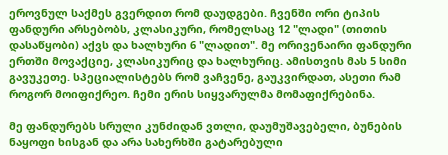ეროვნულ საქმეს გვერდით რომ დაუდგები. ჩვენში ორი ტიპის ფანდური არსებობს, კლასიკური, რომელსაც 12 "ლადი" (თითის დასაწყობი) აქვს და ხალხური 6 "ლადით". მე ორივენაირი ფანდური ერთში მოვაქციე, კლასიკურიც და ხალხურიც. ამისთვის მას 5 სიმი გავუკეთე. სპეციალისტებს რომ ვაჩვენე, გაუკვირდათ, ასეთი რამ როგორ მოიფიქრეო. ჩემი ერის სიყვარულმა მომაფიქრებინა.

მე ფანდურებს სრული კუნძიდან ვთლი, დაუმუშავებელი, ბუნების ნაყოფი ხისგან და არა სახერხში გატარებული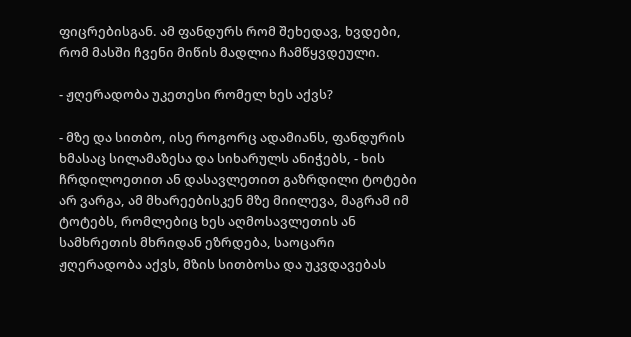ფიცრებისგან. ამ ფანდურს რომ შეხედავ, ხვდები, რომ მასში ჩვენი მიწის მადლია ჩამწყვდეული.

- ჟღერადობა უკეთესი რომელ ხეს აქვს?

- მზე და სითბო, ისე როგორც ადამიანს, ფანდურის ხმასაც სილამაზესა და სიხარულს ანიჭებს, - ხის ჩრდილოეთით ან დასავლეთით გაზრდილი ტოტები არ ვარგა, ამ მხარეებისკენ მზე მიილევა, მაგრამ იმ ტოტებს, რომლებიც ხეს აღმოსავლეთის ან სამხრეთის მხრიდან ეზრდება, საოცარი ჟღერადობა აქვს, მზის სითბოსა და უკვდავებას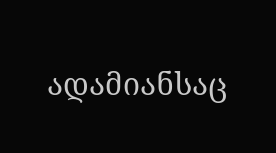ადამიანსაც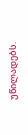უწილადებს.